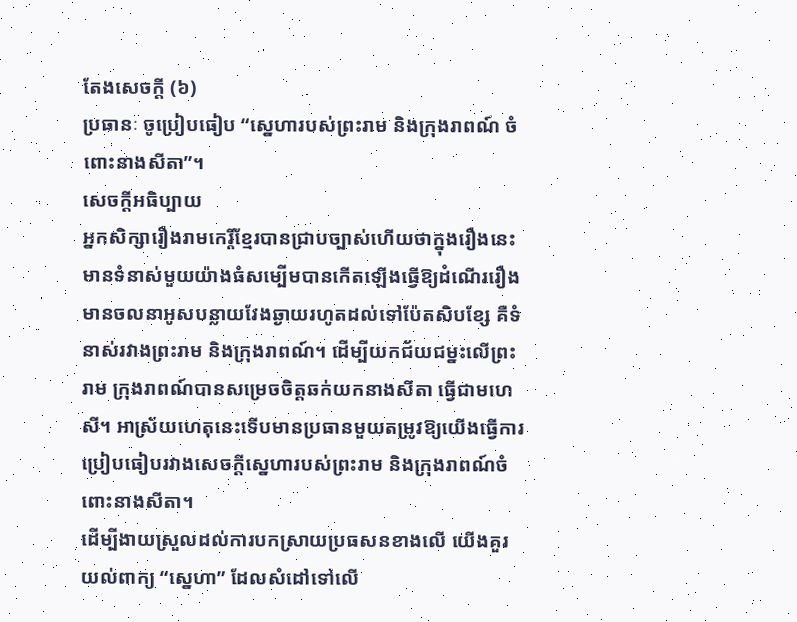តែងសេចក្ដី (៦)
ប្រធានៈ ចូប្រៀបធៀប “ស្នេហារបស់ព្រះរាម និងក្រុងរាពណ៍ ចំពោះនាងសីតា”។
សេចក្ដីអធិប្បាយ
អ្នកសិក្សារឿងរាមកេរ្ដិ៍ខ្មែរបានជ្រាបច្បាស់ហើយថាក្នុងរឿងនេះមានទំនាស់មួយយ៉ាងធំសម្បើមបានកើតឡើងធ្វើឱ្យដំណើររឿងមានចលនាអូសបន្លាយវែងឆ្ងាយរហូតដល់ទៅប៉ែតសិបខ្សែ គឺទំនាស់រវាងព្រះរាម និងក្រុងរាពណ៍។ ដើម្បីយកជ័យជម្នះលើព្រះរាម ក្រុងរាពណ៍បានសម្រេចចិត្តឆក់យកនាងសីតា ធ្វើជាមហេសី។ អាស្រ័យហេតុនេះទើបមានប្រធានមួយតម្រូវឱ្យយើងធ្វើការប្រៀបធៀបរវាងសេចក្ដីស្នេហារបស់ព្រះរាម និងក្រុងរាពណ៍ចំពោះនាងសីតា។
ដើម្បីងាយស្រួលដល់ការបកស្រាយប្រធសនខាងលើ យើងគួរយល់ពាក្យ “ស្នេហា” ដែលសំដៅទៅលើ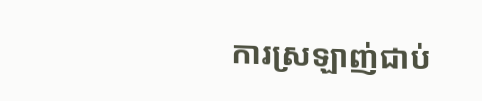ការស្រឡាញ់ជាប់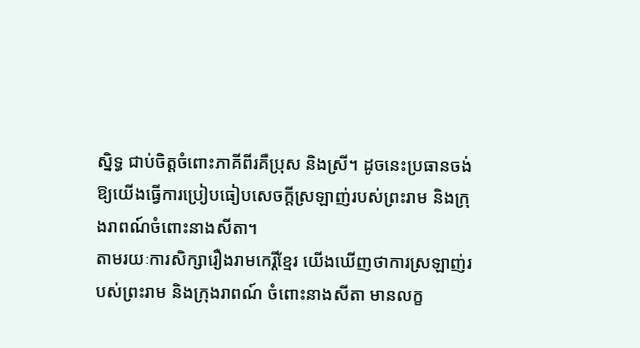ស្និទ្ធ ជាប់ចិត្តចំពោះភាគីពីរគឺប្រុស និងស្រី។ ដូចនេះប្រធានចង់ឱ្យយើងធ្វើការប្រៀបធៀបសេចក្ដីស្រឡាញ់របស់ព្រះរាម និងក្រុងរាពណ៍ចំពោះនាងសីតា។
តាមរយៈការសិក្សារឿងរាមកេរ្ដិ៍ខ្មែរ យើងឃើញថាការស្រឡាញ់របស់ព្រះរាម និងក្រុងរាពណ៍ ចំពោះនាងសីតា មានលក្ខ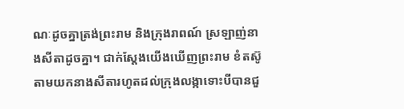ណៈដូចគ្នាត្រង់ព្រះរាម និងក្រុងរាពណ៍ ស្រឡាញ់នាងសីតាដូចគ្នា។ ជាក់ស្ដែងយើងឃើញព្រះរាម ខំតស៊ូតាមយកនាងសីតារហូតដល់ក្រុងលង្កាទោះបីបានជួ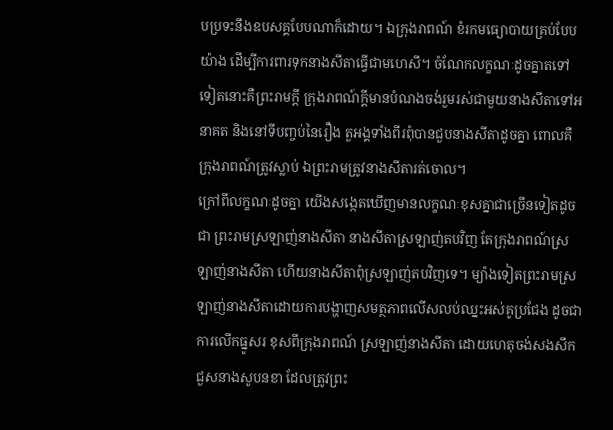បប្រទះនឹងឧបសគ្គបែបណាក៏ដោយ។ ឯក្រុងរាពណ៍ ខំរកមធ្យោបាយគ្រប់បែបយ៉ាង ដើម្បីការពារទុកនាងសីតាធ្វើជាមហេសី។ ចំណែកលក្ខណៈដូចគ្នាតទៅទៀតនោះគឺព្រះរាមក្ដី ក្រុងរាពណ៍ក្ដីមានបំណងចង់រួមរស់ជាមួយនាងសីតាទៅអនាគត និងនៅទីបញ្ចប់នៃរឿង តួអង្គទាំងពីរពុំបានជួបនាងសីតាដូចគ្នា ពោលគឺក្រុងរាពណ៍ត្រូវស្លាប់ ឯព្រះរាមត្រូវនាងសីតារត់ចោល។
ក្រៅពីលក្ខណៈដូចគ្នា យើងសង្កេតឃើញមានលក្ខណៈខុសគ្នាជាច្រើនទៀតដូចជា ព្រះរាមស្រឡាញ់នាងសីតា នាងសីតាស្រឡាញ់តបវិញ តែក្រុងរាពណ៍ស្រឡាញ់នាងសីតា ហើយនាងសីតាពុំស្រឡាញ់តបវិញទេ។ ម្យ៉ាងទៀតព្រះរាមស្រឡាញ់នាងសីតាដោយការបង្ហាញសមត្ថភាពលើសលប់ឈ្នះអស់គូប្រជែង ដូចជាការលើកធ្នូសរ ខុសពីក្រុងរាពណ៍ ស្រឡាញ់នាងសីតា ដោយហេតុចង់សងសឹកជួសនាងសូបនខា ដែលត្រូវព្រះ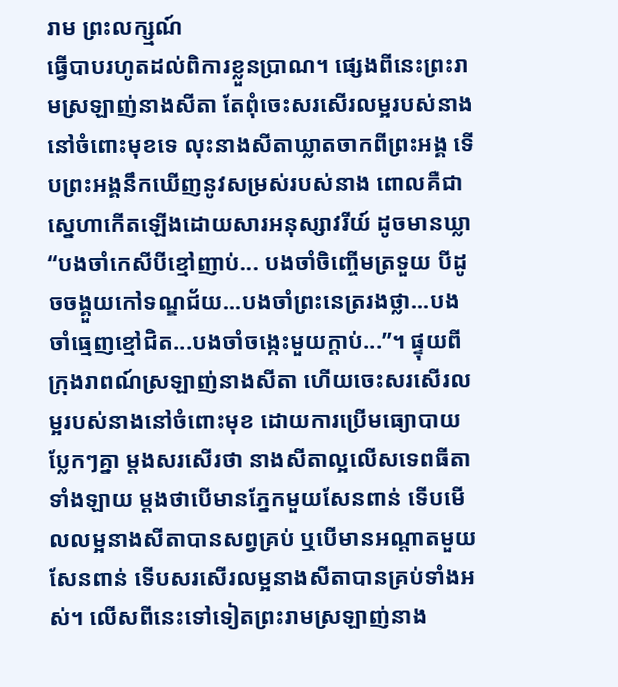រាម ព្រះលក្ស្មណ៍
ធ្វើបាបរហូតដល់ពិការខ្លួនប្រាណ។ ផ្សេងពីនេះព្រះរាមស្រឡាញ់នាងសីតា តែពុំចេះសរសើរលម្អរបស់នាងនៅចំពោះមុខទេ លុះនាងសីតាឃ្លាតចាកពីព្រះអង្គ ទើបព្រះអង្គនឹកឃើញនូវសម្រស់របស់នាង ពោលគឺជាស្នេហាកើតឡើងដោយសារអនុស្សាវរីយ៍ ដូចមានឃ្លា “បងចាំកេសីបីខ្មៅញាប់... បងចាំចិញ្ចើមត្រទួយ បីដូចចង្គួយកៅទណ្ឌជ័យ...បងចាំព្រះនេត្ររងថ្លា...បងចាំធ្មេញខ្មៅជិត...បងចាំចង្កេះមួយក្ដាប់...”។ ផ្ទុយពីក្រុងរាពណ៍ស្រឡាញ់នាងសីតា ហើយចេះសរសើរលម្អរបស់នាងនៅចំពោះមុខ ដោយការប្រើមធ្យោបាយប្លែកៗគ្នា ម្ដងសរសើរថា នាងសីតាល្អលើសទេពធីតាទាំងឡាយ ម្ដងថាបើមានភ្នែកមួយសែនពាន់ ទើបមើលលម្អនាងសីតាបានសព្វគ្រប់ ឬបើមានអណ្ដាតមួយសែនពាន់ ទើបសរសើរលម្អនាងសីតាបានគ្រប់ទាំងអស់។ លើសពីនេះទៅទៀតព្រះរាមស្រឡាញ់នាង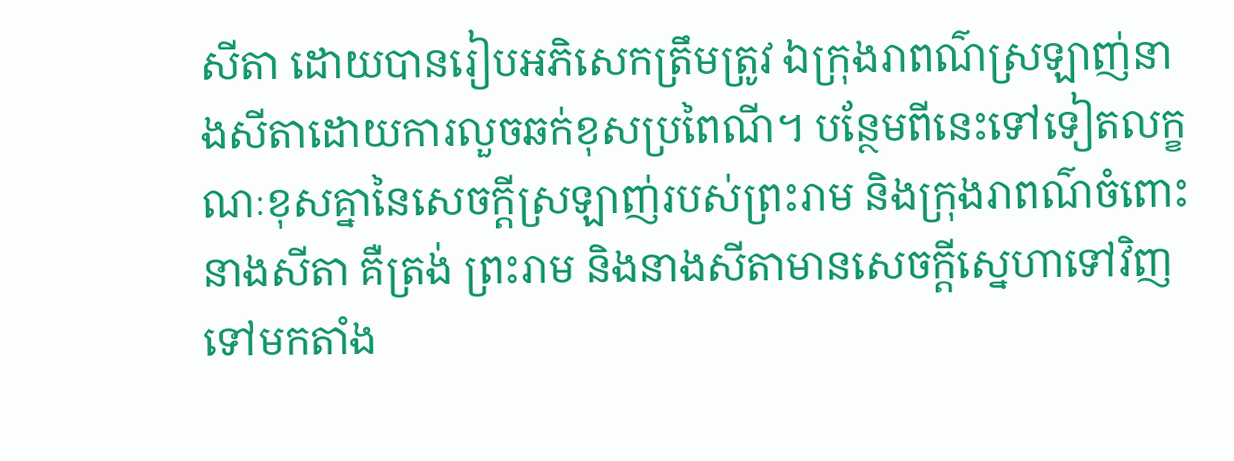សីតា ដោយបានរៀបអភិសេកត្រឹមត្រូវ ឯក្រុងរាពណ៌ស្រឡាញ់នាងសីតាដោយការលួចឆក់ខុសប្រពៃណី។ បន្ថែមពីនេះទៅទៀតលក្ខណៈខុសគ្នានៃសេចក្ដីស្រឡាញ់របស់ព្រះរាម និងក្រុងរាពណ៌ចំពោះនាងសីតា គឺត្រង់ ព្រះរាម និងនាងសីតាមានសេចក្ដីស្នេហាទៅវិញទៅមកតាំង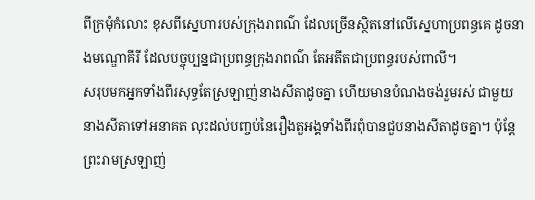ពីក្រមុំកំលោះ ខុសពីស្នេហារបស់ក្រុងរាពណ៌ ដែលច្រើនស្ថិតនៅលើស្នេហាប្រពន្ធគេ ដូចនាងមណ្ឌោគីរី ដែលបច្ចុប្បន្នជាប្រពន្ធក្រុងរាពណ៌ តែអតីតជាប្រពន្ធរបស់ពាលី។
សរុបមកអ្នកទាំងពីរសុទ្ធតែស្រឡាញ់នាងសីតាដូចគ្នា ហើយមានបំណងចង់រួមរស់ ជាមួយនាងសីតាទៅអនាគត លុះដល់បញ្ចប់នៃរឿងតួអង្គទាំងពីរពុំបានជួបនាងសីតាដូចគ្នា។ ប៉ុន្តែព្រះរាមស្រឡាញ់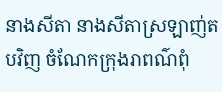នាងសីតា នាងសីតាស្រឡាញ់តបវិញ ចំណែកក្រុងរាពណ៌ពុំ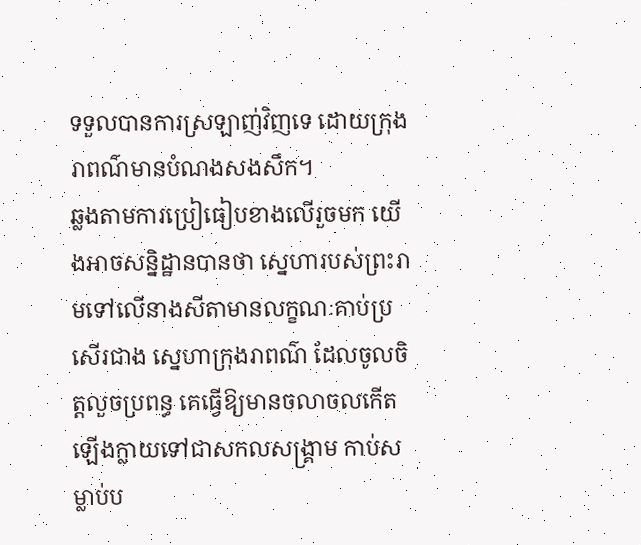ទទួលបានការស្រឡាញ់វិញទេ ដោយក្រុងរាពណ៌មានបំណងសងសឹក។
ឆ្លងតាមការប្រៀធៀបខាងលើរួចមក យើងអាចសន្និដ្ឋានបានថា ស្នេហារបស់ព្រះរាមទៅលើនាងសីតាមានលក្ខណៈគាប់ប្រសើរជាង ស្នេហាក្រុងរាពណ៌ ដែលចូលចិត្តលួចប្រពន្ធ គេធ្វើឱ្យមានចលាចលកើតឡើងក្លាយទៅជាសកលសង្គ្រាម កាប់សម្លាប់ប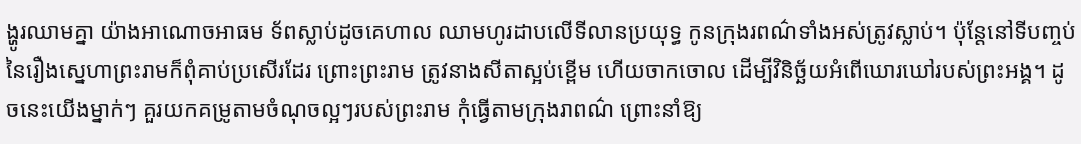ង្ហូរឈាមគ្នា យ៉ាងអាណោចអាធម ទ័ពស្លាប់ដូចគេហាល ឈាមហូរដាបលើទីលានប្រយុទ្ធ កូនក្រុងរពណ៌ទាំងអស់ត្រូវស្លាប់។ ប៉ុន្តែនៅទីបញ្ចប់នៃរឿងស្នេហាព្រះរាមក៏ពុំគាប់ប្រសើរដែរ ព្រោះព្រះរាម ត្រូវនាងសីតាស្អប់ខ្ពើម ហើយចាកចោល ដើម្បីវិនិច្ឆ័យអំពើឃោរឃៅរបស់ព្រះអង្គ។ ដូចនេះយើងម្នាក់ៗ គួរយកគម្រូតាមចំណុចល្អៗរបស់ព្រះរាម កុំធ្វើតាមក្រុងរាពណ៌ ព្រោះនាំឱ្យ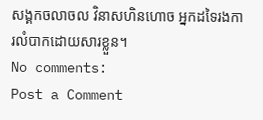សង្គកចលាចល វិនាសហិនហោច អ្នកដទៃរងការលំបាកដោយសារខ្លួន។
No comments:
Post a Comment